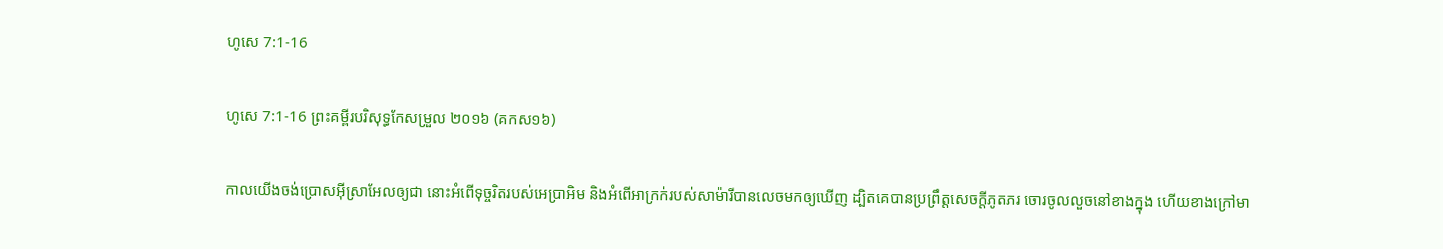ហូសេ 7:1-16

ហូសេ 7:1-16 ព្រះគម្ពីរបរិសុទ្ធកែសម្រួល ២០១៦ (គកស១៦)

កាលយើងចង់ប្រោសអ៊ីស្រា‌អែលឲ្យជា នោះអំពើទុច្ចរិតរបស់អេប្រាអិម និងអំពើអាក្រក់របស់សាម៉ារីបានលេចមកឲ្យឃើញ ដ្បិតគេបានប្រព្រឹត្តសេចក្ដីភូតភរ ចោរចូលលួចនៅខាងក្នុង ហើយខាងក្រៅមា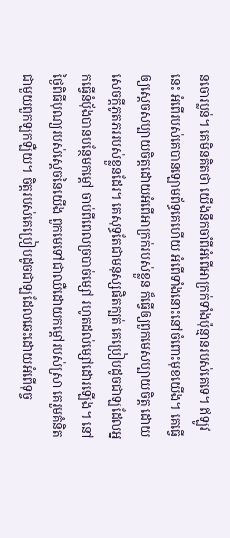នចោរប្លន់។ គេមិនគិតថា យើងនឹកចាំពីអំពើអាក្រក់ទាំងប៉ុន្មានរបស់គេទេ។ ឥឡូវនេះ អំពើរបស់គេបានឡោម‌ព័ទ្ធគេហើយ អំពើទាំងនោះនៅចំពោះមុខយើង។ គេធ្វើឲ្យស្តេចសប្បាយចិត្តដោយអំពើអាក្រក់របស់ខ្លួន ក៏ធ្វើឲ្យពួកមេសប្បាយចិត្ត ដោយសេចក្ដីភូត‌ភររបស់ខ្លួនដែរ។ គេសុទ្ធតែជាមនុស្សផិតក្បត់ គេប្រៀបដូចជាឡដែលអ្នកធ្វើនំបុ័ងបានបន្ថែមកម្ដៅ ចាប់ពីពេលច្រ‌បាច់ម្សៅ រហូតដល់ម្សៅដោរឡើង។ នៅថ្ងៃពិធីបុណ្យរបស់ស្តេចនៃយើង ពួកមេទៅជាឈឺដោយកម្ដៅរបស់ស្រា គេរួមគំនិតជាមួយពួកឡក‌ឡឺយ។ ចិត្តរបស់គេប្រៀបដូចជាឡដែលឆេះដោយអំពើទុច្ច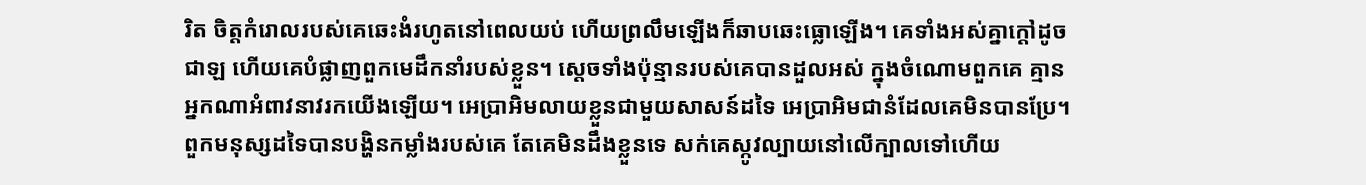រិត ចិត្តកំរោលរបស់គេឆេះងំរហូតនៅពេលយប់ ហើយព្រលឹមឡើងក៏ឆាបឆេះធ្លោឡើង។ គេទាំងអស់គ្នាក្តៅដូចជាឡ ហើយគេបំផ្លាញពួកមេដឹកនាំរបស់ខ្លួន។ ស្តេចទាំងប៉ុន្មានរបស់គេបានដួលអស់ ក្នុងចំណោមពួកគេ គ្មានអ្នកណាអំពាវ‌នាវរកយើងឡើយ។ អេប្រាអិមលាយខ្លួនជា‌មួយសាសន៍ដទៃ អេប្រាអិមជានំដែលគេមិនបានប្រែ។ ពួកមនុស្សដទៃបានបង្ហិនកម្លាំងរបស់គេ តែគេមិនដឹងខ្លួនទេ សក់គេស្កូវល្បាយនៅលើក្បាលទៅហើយ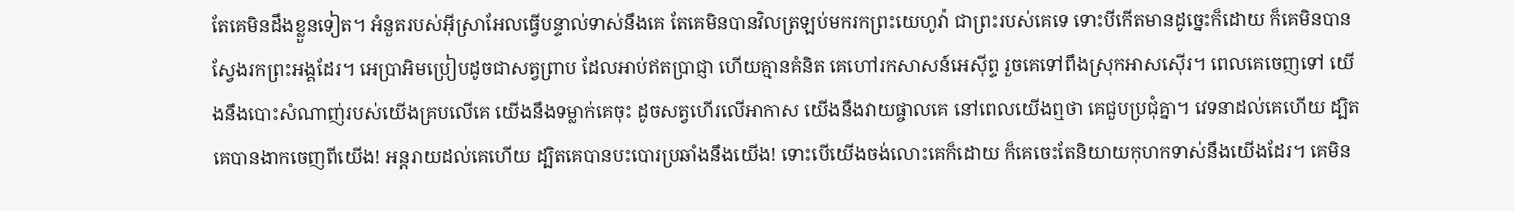តែគេមិនដឹងខ្លួនទៀត។ អំនួតរបស់អ៊ីស្រា‌អែលធ្វើបន្ទាល់ទាស់នឹងគេ តែគេមិនបានវិលត្រឡប់មករកព្រះ‌យេហូវ៉ា ជាព្រះរបស់គេទេ ទោះបីកើតមានដូច្នេះក៏ដោយ ក៏គេមិនបានស្វែងរកព្រះ‌អង្គដែរ។ អេប្រាអិមប្រៀបដូចជាសត្វព្រាប ដែលអាប់ឥតប្រាជ្ញា ហើយគ្មានគំនិត គេហៅរកសាសន៍អេស៊ីព្ទ រួចគេទៅពឹងស្រុកអាស‌ស៊ើរ។ ពេលគេចេញទៅ យើងនឹងបោះសំណាញ់របស់យើងគ្របលើគេ យើងនឹងទម្លាក់គេចុះ ដូចសត្វហើរលើអាកាស យើងនឹងវាយ‌ផ្ចាលគេ នៅពេលយើងឮថា គេជួបប្រជុំគ្នា។ វេទនាដល់គេហើយ ដ្បិតគេបានងាកចេញពីយើង! អន្ត‌រាយដល់គេហើយ ដ្បិតគេបានបះបោរប្រឆាំងនឹងយើង! ទោះបើយើងចង់លោះគេក៏ដោយ ក៏គេចេះតែនិយាយកុហកទាស់នឹងយើងដែរ។ គេមិន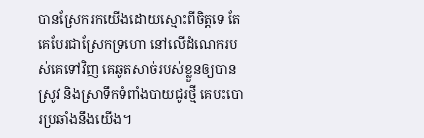បានស្រែករកយើងដោយស្មោះពីចិត្តទេ តែគេបែរជាស្រែកទ្រហោ នៅលើដំណេករបស់គេទៅវិញ គេឆូតសាច់របស់ខ្លួនឲ្យបានស្រូវ និងស្រាទឹកទំពាំង‌បាយ‌ជូរថ្មី គេបះ‌បោរប្រឆាំងនឹងយើង។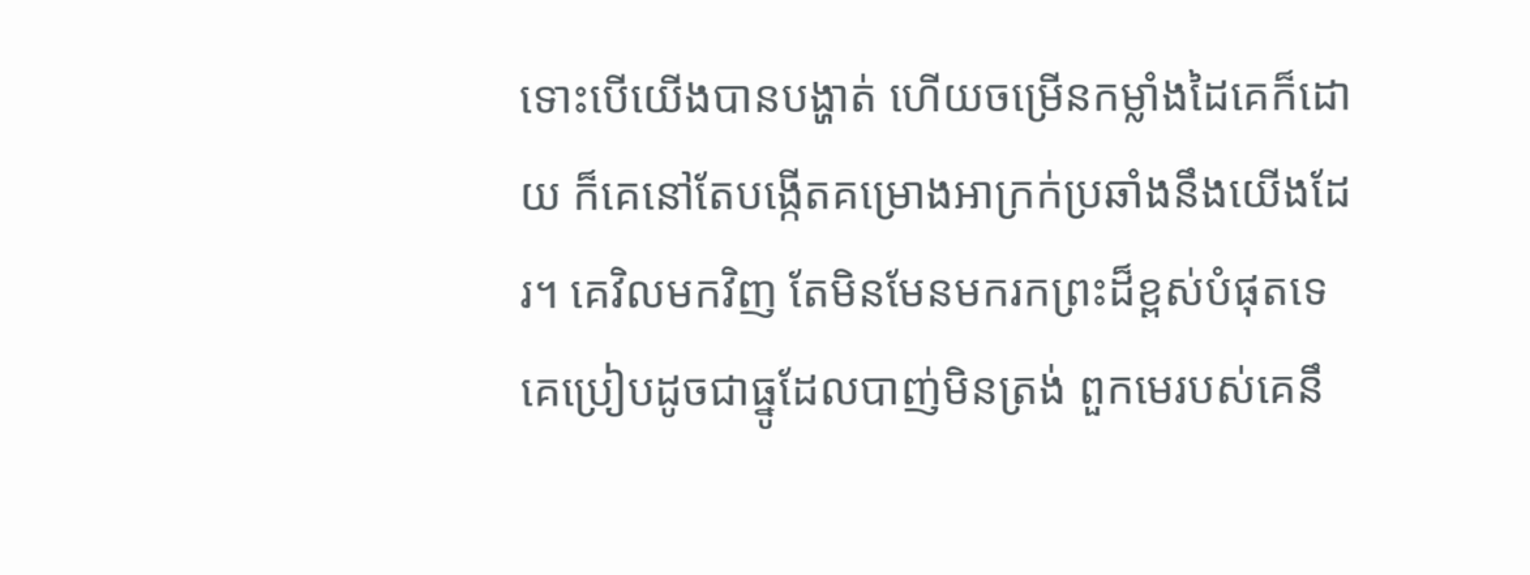ទោះបើយើងបានបង្ហាត់ ហើយចម្រើនកម្លាំងដៃគេក៏ដោយ ក៏គេនៅតែបង្កើតគម្រោងអាក្រក់ប្រឆាំងនឹងយើងដែរ។ គេវិលមកវិញ តែមិនមែនមករកព្រះដ៏ខ្ពស់បំផុតទេ គេប្រៀបដូចជាធ្នូដែលបាញ់មិនត្រង់ ពួកមេរបស់គេនឹ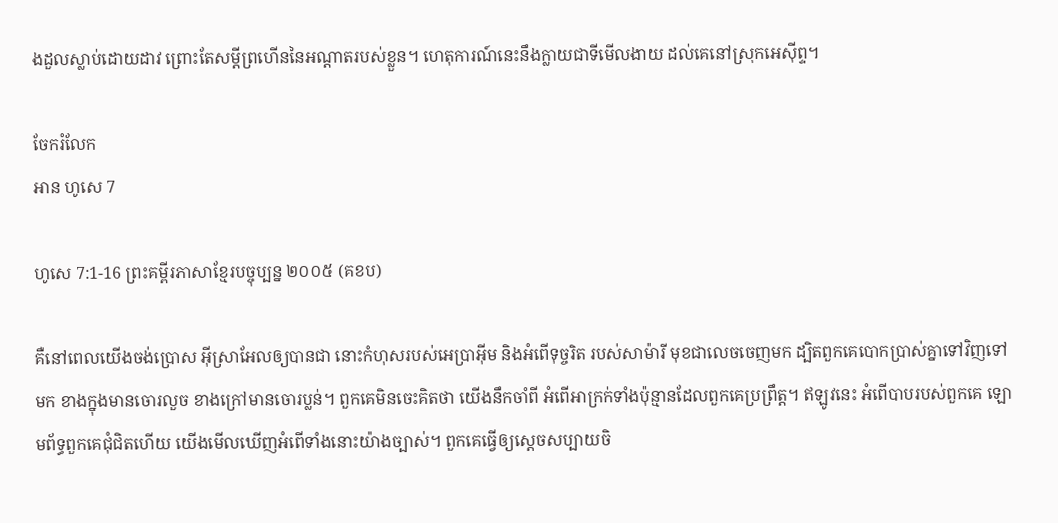ងដួលស្លាប់ដោយដាវ ព្រោះតែសម្ដីព្រហើននៃអណ្ដាតរបស់ខ្លួន។ ហេតុ‌ការណ៍នេះនឹងក្លាយជាទីមើលងាយ ដល់គេនៅស្រុកអេស៊ីព្ទ។

ចែករំលែក
អាន ហូសេ 7

ហូសេ 7:1-16 ព្រះគម្ពីរភាសាខ្មែរបច្ចុប្បន្ន ២០០៥ (គខប)

គឺនៅពេលយើងចង់ប្រោស អ៊ីស្រា‌អែលឲ្យបានជា នោះកំហុសរបស់អេប្រាអ៊ីម និងអំពើទុច្ចរិត របស់សាម៉ារី មុខជាលេចចេញមក ដ្បិតពួកគេបោកប្រាស់គ្នាទៅវិញទៅមក ខាងក្នុងមានចោរលួច ខាងក្រៅមានចោរប្លន់។ ពួកគេមិនចេះគិតថា យើងនឹកចាំពី អំពើអាក្រក់ទាំងប៉ុន្មានដែលពួកគេប្រព្រឹត្ត។ ឥឡូវនេះ អំពើបាបរបស់ពួកគេ ឡោម‌ព័ទ្ធពួកគេជុំជិតហើយ យើងមើលឃើញអំពើទាំងនោះយ៉ាងច្បាស់។ ពួកគេធ្វើឲ្យស្ដេចសប្បាយចិ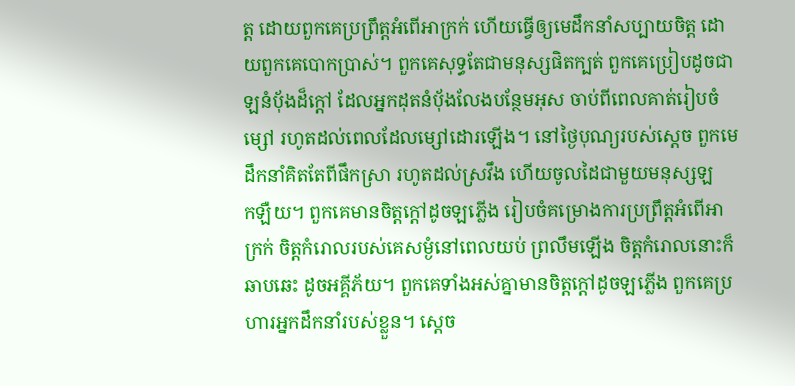ត្ត ដោយពួកគេប្រព្រឹត្តអំពើអាក្រក់ ហើយធ្វើឲ្យមេដឹកនាំសប្បាយចិត្ត ដោយពួកគេបោកប្រាស់។ ពួកគេសុទ្ធតែជាមនុស្សផិតក្បត់ ពួកគេប្រៀបដូចជាឡនំបុ័ងដ៏ក្ដៅ ដែលអ្នកដុតនំបុ័ងលែងបន្ថែមអុស ចាប់ពីពេលគាត់រៀបចំម្សៅ រហូតដល់ពេលដែលម្សៅដោរឡើង។ នៅថ្ងៃបុណ្យរបស់ស្ដេច ពួកមេដឹកនាំគិតតែពីផឹកស្រា រហូតដល់ស្រវឹង ហើយចូលដៃជាមួយមនុស្សឡក‌ឡឺយ។ ពួកគេមានចិត្តក្ដៅដូចឡភ្លើង រៀបចំគម្រោង‌ការប្រព្រឹត្តអំពើអាក្រក់ ចិត្តកំរោលរបស់គេសម្ងំនៅពេលយប់ ព្រលឹមឡើង ចិត្តកំរោលនោះក៏ឆាប‌ឆេះ ដូចអគ្គី‌ភ័យ។ ពួកគេទាំងអស់គ្នាមានចិត្តក្ដៅដូចឡភ្លើង ពួកគេប្រហារអ្នកដឹកនាំរបស់ខ្លួន។ ស្ដេច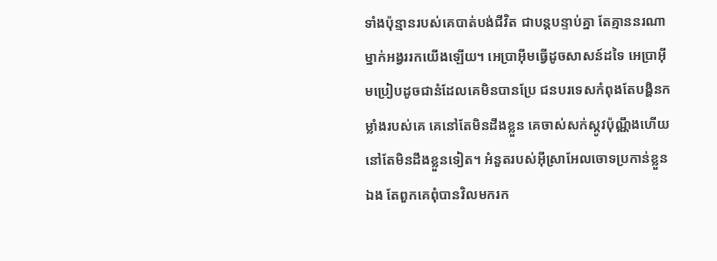ទាំងប៉ុន្មានរបស់គេបាត់បង់ជីវិត ជាបន្តបន្ទាប់គ្នា តែគ្មាននរណាម្នាក់អង្វររកយើងឡើយ។ អេប្រាអ៊ីមធ្វើដូចសាសន៍ដទៃ អេប្រាអ៊ីមប្រៀបដូចជានំដែលគេមិនបានប្រែ ជនបរទេសកំពុងតែបង្ហិនកម្លាំងរបស់គេ គេនៅតែមិនដឹងខ្លួន គេចាស់សក់ស្កូវប៉ុណ្ណឹងហើយ នៅតែមិនដឹងខ្លួនទៀត។ អំនួតរបស់អ៊ីស្រា‌អែលចោទប្រកាន់ខ្លួនឯង តែពួកគេពុំបានវិលមករក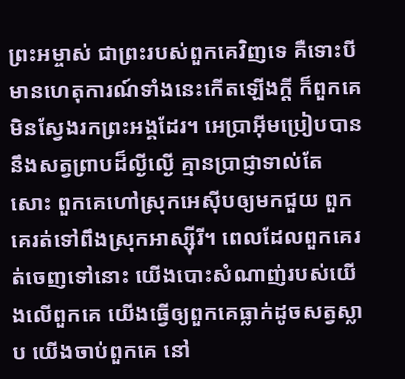ព្រះ‌អម្ចាស់ ជាព្រះរបស់ពួកគេវិញទេ គឺទោះបីមានហេតុ‌ការណ៍ទាំងនេះកើតឡើងក្ដី ក៏ពួកគេមិនស្វែងរកព្រះអង្គដែរ។ អេប្រាអ៊ីមប្រៀបបាននឹងសត្វព្រាបដ៏ល្ងី‌ល្ងើ គ្មានប្រាជ្ញាទាល់តែសោះ ពួកគេហៅស្រុកអេស៊ីបឲ្យមកជួយ ពួកគេរត់ទៅពឹងស្រុកអាស្ស៊ីរី។ ពេលដែលពួកគេរត់ចេញទៅនោះ យើងបោះសំណាញ់របស់យើងលើពួកគេ យើងធ្វើឲ្យពួកគេធ្លាក់ដូចសត្វស្លាប យើងចាប់ពួកគេ នៅ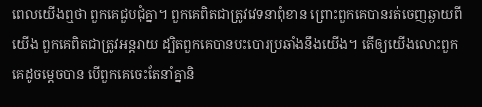ពេលយើងឮថា ពួកគេជួប‌ជុំគ្នា។ ពួកគេពិតជាត្រូវវេទនាពុំ‌ខាន ព្រោះពួកគេបានរត់ចេញឆ្ងាយពីយើង ពួកគេពិតជាត្រូវអន្តរាយ ដ្បិតពួកគេបានបះ‌បោរប្រឆាំងនឹងយើង។ តើឲ្យយើងលោះពួកគេដូចម្ដេចបាន បើពួកគេចេះតែនាំគ្នានិ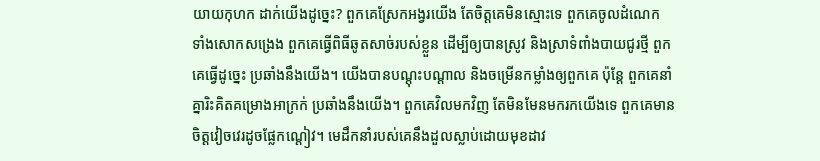យាយកុហក ដាក់យើងដូច្នេះ? ពួកគេស្រែកអង្វរយើង តែចិត្តគេមិនស្មោះទេ ពួកគេចូលដំណេក ទាំងសោកសង្រេង ពួកគេធ្វើពិធីឆូតសាច់របស់ខ្លួន ដើម្បីឲ្យបានស្រូវ និងស្រាទំពាំង‌បាយជូរថ្មី ពួកគេធ្វើដូច្នេះ ប្រឆាំងនឹងយើង។ យើងបានបណ្ដុះបណ្ដាល និងចម្រើនកម្លាំងឲ្យពួកគេ ប៉ុន្តែ ពួកគេនាំគ្នារិះគិតគម្រោងអាក្រក់ ប្រឆាំងនឹងយើង។ ពួកគេវិលមកវិញ តែមិនមែនមករកយើងទេ ពួកគេមានចិត្តវៀច‌វេរដូចផ្លែកណ្ដៀវ។ មេដឹកនាំរបស់គេនឹងដួលស្លាប់ដោយមុខដាវ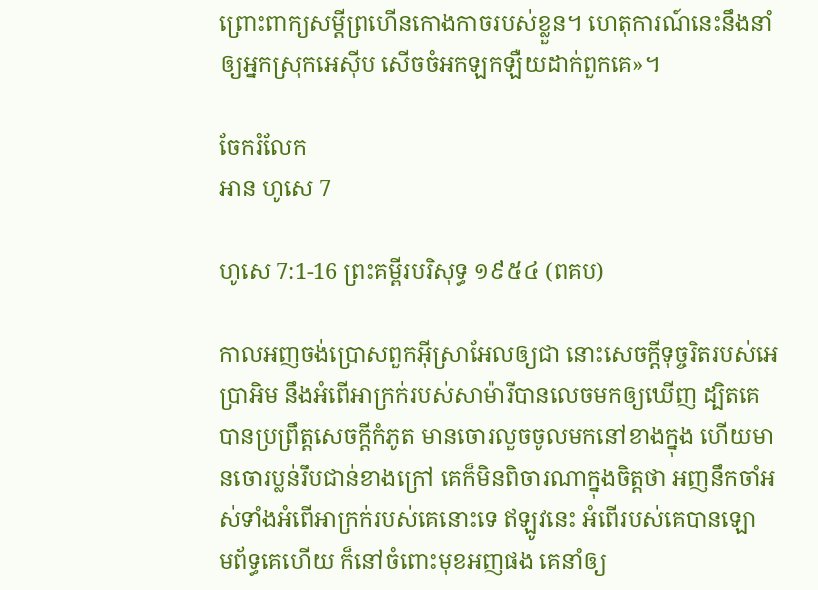ព្រោះពាក្យសម្ដីព្រហើនកោងកាចរបស់ខ្លួន។ ហេតុ‌ការណ៍នេះនឹងនាំឲ្យអ្នកស្រុកអេស៊ីប សើចចំអកឡក‌ឡឺយដាក់ពួកគេ»។

ចែករំលែក
អាន ហូសេ 7

ហូសេ 7:1-16 ព្រះគម្ពីរបរិសុទ្ធ ១៩៥៤ (ពគប)

កាលអញចង់ប្រោសពួកអ៊ីស្រាអែលឲ្យជា នោះសេចក្ដីទុច្ចរិតរបស់អេប្រា‌អិម នឹងអំពើអាក្រក់របស់សាម៉ារីបានលេចមកឲ្យឃើញ ដ្បិតគេបានប្រព្រឹត្តសេចក្ដីកំភូត មានចោរលួចចូលមកនៅខាងក្នុង ហើយមានចោរប្លន់រឹបជាន់ខាងក្រៅ គេក៏មិនពិចារណាក្នុងចិត្តថា អញនឹកចាំអស់ទាំងអំពើអាក្រក់របស់គេនោះទេ ឥឡូវនេះ អំពើរបស់គេបានឡោម‌ព័ទ្ធគេហើយ ក៏នៅចំពោះមុខអញផង គេនាំឲ្យ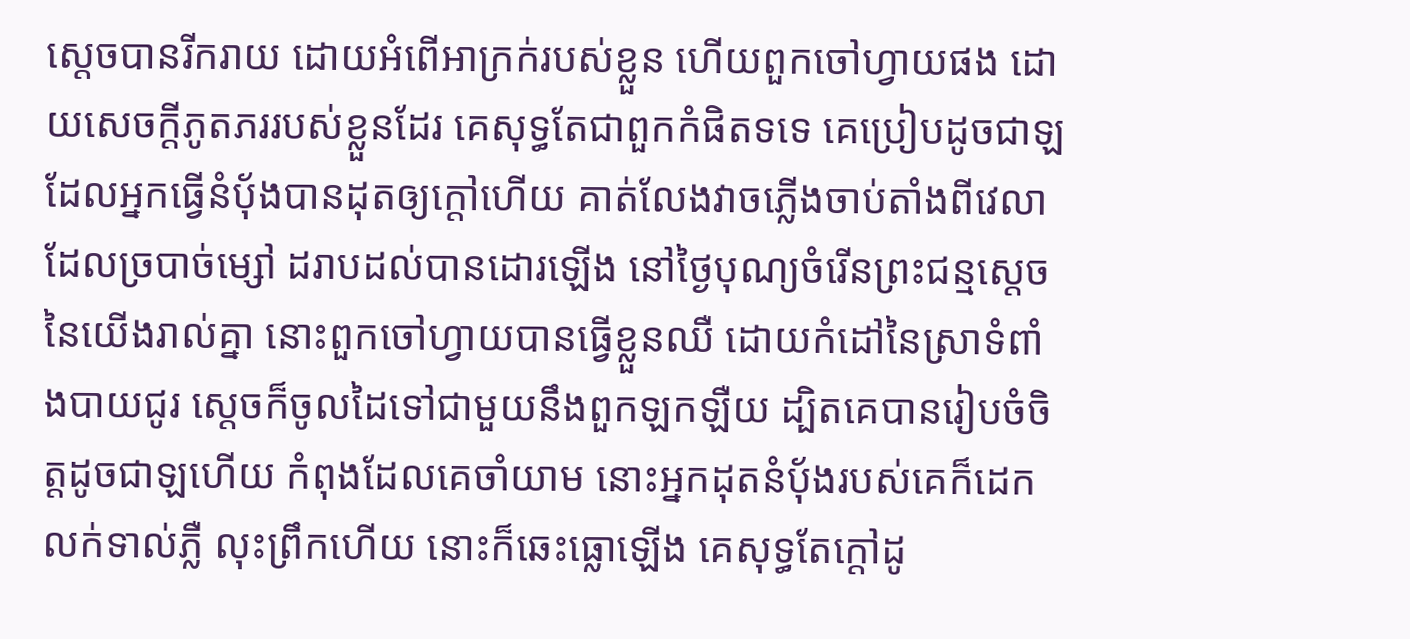ស្តេចបានរីក‌រាយ ដោយអំពើអាក្រក់របស់ខ្លួន ហើយពួកចៅហ្វាយផង ដោយសេចក្ដីភូត‌ភររបស់ខ្លួនដែរ គេសុទ្ធតែជាពួកកំផិតទទេ គេប្រៀបដូចជាឡដែលអ្នកធ្វើនំបុ័ងបានដុតឲ្យក្តៅហើយ គាត់លែងវាចភ្លើងចាប់តាំងពីវេលាដែលច្របាច់ម្សៅ ដរាបដល់បានដោរឡើង នៅថ្ងៃបុណ្យចំរើនព្រះ‌ជន្មស្តេចនៃយើងរាល់គ្នា នោះពួកចៅហ្វាយបានធ្វើខ្លួនឈឺ ដោយកំដៅនៃស្រាទំពាំង‌បាយ‌ជូរ ស្តេចក៏ចូលដៃទៅជាមួយនឹងពួកឡក‌ឡឺយ ដ្បិតគេបានរៀបចំចិត្តដូចជាឡហើយ កំពុងដែលគេចាំយាម នោះអ្នកដុតនំបុ័ងរបស់គេក៏ដេកលក់ទាល់ភ្លឺ លុះព្រឹកហើយ នោះក៏ឆេះធ្លោឡើង គេសុទ្ធតែក្តៅដូ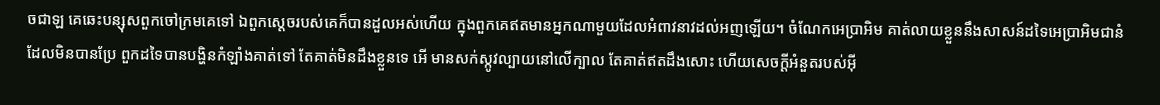ចជាឡ គេឆេះបន្សុសពួកចៅ‌ក្រមគេទៅ ឯពួកស្តេចរបស់គេក៏បានដួលអស់ហើយ ក្នុងពួកគេឥតមានអ្នកណាមួយដែលអំពាវ‌នាវដល់អញឡើយ។ ចំណែកអេប្រា‌អិម គាត់លាយខ្លួននឹងសាសន៍ដទៃអេប្រា‌អិមជានំ ដែលមិនបានប្រែ ពួកដទៃបានបង្ហិនកំឡាំងគាត់ទៅ តែគាត់មិនដឹងខ្លួនទេ អើ មានសក់ស្កូវល្បាយនៅលើក្បាល តែគាត់ឥតដឹងសោះ ហើយសេចក្ដីអំនួតរបស់អ៊ី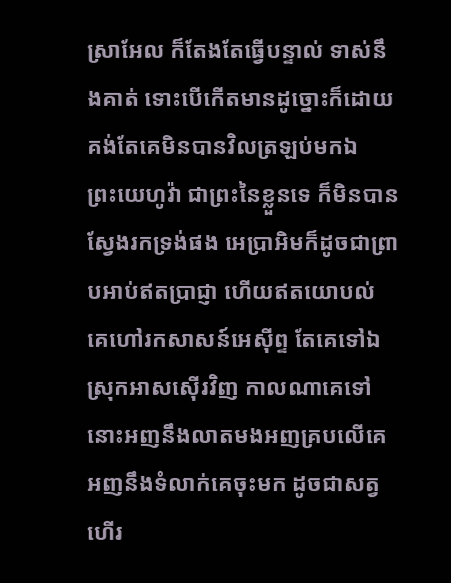ស្រាអែល ក៏តែង‌តែធ្វើបន្ទាល់ ទាស់នឹងគាត់ ទោះបើកើតមានដូច្នោះក៏ដោយ គង់តែគេមិនបានវិលត្រឡប់មកឯព្រះ‌យេហូវ៉ា ជាព្រះនៃខ្លួនទេ ក៏មិនបានស្វែងរកទ្រង់ផង អេប្រា‌អិមក៏ដូចជាព្រាប‌អាប់ឥតប្រាជ្ញា ហើយឥតយោបល់ គេហៅរកសាសន៍អេស៊ីព្ទ តែគេទៅឯស្រុកអាសស៊ើរវិញ កាលណាគេទៅ នោះអញនឹងលាត‌មងអញគ្របលើគេ អញនឹងទំលាក់គេចុះមក ដូចជាសត្វហើរ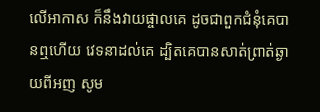លើអាកាស ក៏នឹងវាយ‌ផ្ចាលគេ ដូចជាពួកជំនុំគេបានឮហើយ វេទនាដល់គេ ដ្បិតគេបានសាត់ព្រាត់ឆ្ងាយពីអញ សូម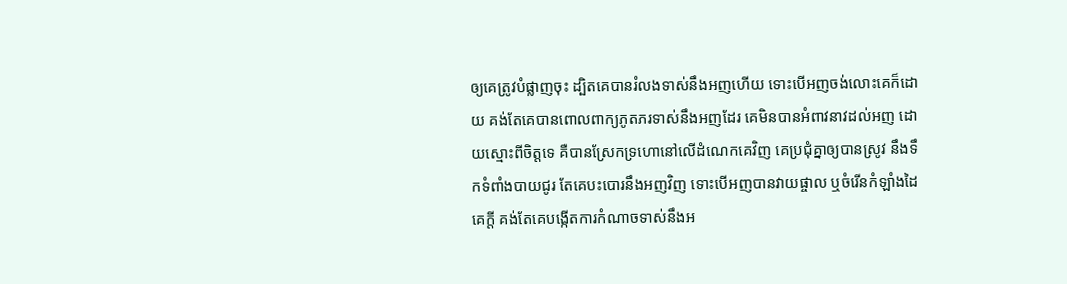ឲ្យគេត្រូវបំផ្លាញចុះ ដ្បិតគេបានរំលងទាស់នឹងអញហើយ ទោះបើអញចង់លោះគេក៏ដោយ គង់តែគេបានពោលពាក្យភូត‌ភរទាស់នឹងអញដែរ គេមិនបានអំពាវ‌នាវដល់អញ ដោយស្មោះពីចិត្តទេ គឺបានស្រែកទ្រហោនៅលើដំណេកគេវិញ គេប្រជុំគ្នាឲ្យបានស្រូវ នឹងទឹកទំពាំង‌បាយ‌ជូរ តែគេបះ‌បោរនឹងអញវិញ ទោះបើអញបានវាយ‌ផ្ចាល ឬចំរើនកំឡាំងដៃគេក្តី គង់តែគេបង្កើតការកំណាចទាស់នឹងអ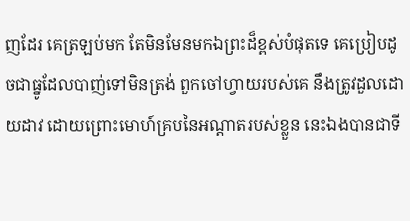ញដែរ គេត្រឡប់មក តែមិនមែនមកឯព្រះដ៏ខ្ពស់បំផុតទេ គេប្រៀបដូចជាធ្នូដែលបាញ់ទៅមិនត្រង់ ពួកចៅហ្វាយរបស់គេ នឹងត្រូវដួលដោយដាវ ដោយព្រោះមោហ៍គ្របនៃអណ្តាតរបស់ខ្លួន នេះឯងបានជាទី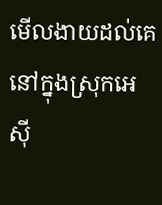មើល‌ងាយដល់គេ នៅក្នុងស្រុកអេស៊ី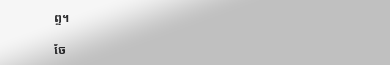ព្ទ។

ចែ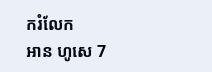ករំលែក
អាន ហូសេ 7